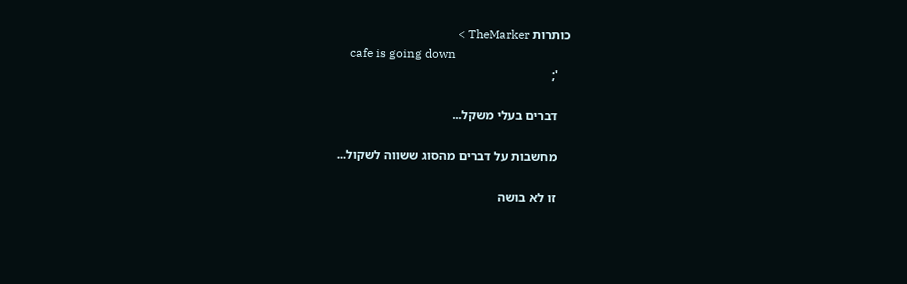כותרות TheMarker >
    cafe is going down
    ';

    דברים בעלי משקל...

    מחשבות על דברים מהסוג ששווה לשקול...

    זו לא בושה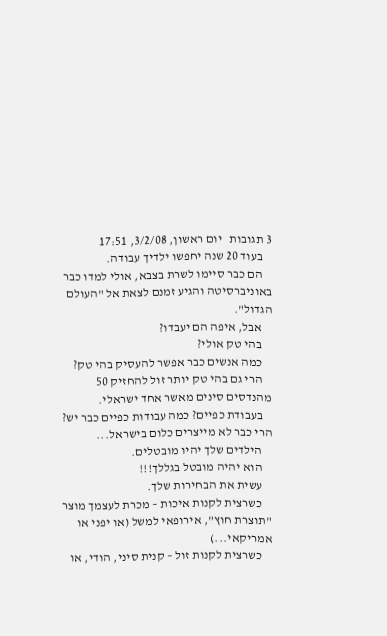3 תגובות   יום ראשון, 3/2/08, 17:51
    בעוד 20 שנה יחפשו ילדיך עבודה.
    הם כבר סיימו לשרת בצבא, אולי למדו כבר באוניברסיטה והגיע זמנם לצאת אל "העולם הגדול".
    אבל, איפה הם יעבדו?
    בהי טק אולי?
    כמה אנשים כבר אפשר להעסיק בהי טק?
    הרי גם בהי טק יותר זול להחזיק 50 מהנדסים סינים מאשר אחד ישראלי.
    בעבודת כפיים? כמה עבודות כפיים כבר יש? הרי כבר לא מייצרים כלום בישראל...
    הילדים שלך יהיו מובטלים.
    הוא יהיה מובטל בגללך!!!
    עשית את הבחירות שלך.
    כשרצית לקנות איכות – מכרת לעצמך מוצר "תוצרת חוץ", אירופאי למשל (או יפני או אמריקאי...)
    כשרצית לקנות זול – קנית סיני, הודי, או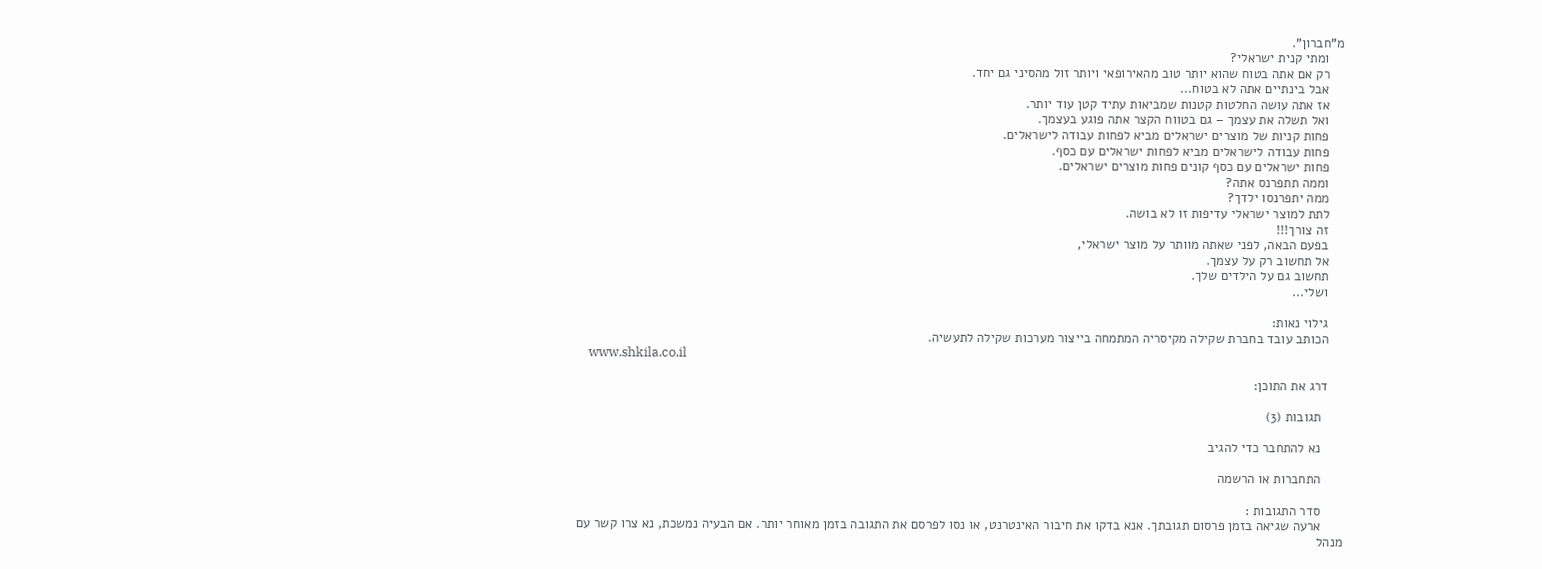מ"חברון".
    ומתי קנית ישראלי?
    רק אם אתה בטוח שהוא יותר טוב מהאירופאי ויותר זול מהסיני גם יחד.
    אבל בינתיים אתה לא בטוח...
    אז אתה עושה החלטות קטנות שמביאות עתיד קטן עוד יותר.
    ואל תשלה את עצמך – גם בטווח הקצר אתה פוגע בעצמך.
    פחות קניות של מוצרים ישראלים מביא לפחות עבודה לישראלים.
    פחות עבודה לישראלים מביא לפחות ישראלים עם כסף.
    פחות ישראלים עם כסף קונים פחות מוצרים ישראלים.
    וממה תתפרנס אתה?
    ממה יתפרנסו ילדך?
    לתת למוצר ישראלי עדיפות זו לא בושה.
    זה צורך!!!
    בפעם הבאה, לפני שאתה מוותר על מוצר ישראלי,
    אל תחשוב רק על עצמך.
    תחשוב גם על הילדים שלך.
    ושלי...

    גילוי נאות:
    הכותב עובד בחברת שקילה מקיסריה המתמחה בייצור מערכות שקילה לתעשיה.
    www.shkila.co.il

    דרג את התוכן:

      תגובות (3)

      נא להתחבר כדי להגיב

      התחברות או הרשמה

      סדר התגובות :
      ארעה שגיאה בזמן פרסום תגובתך. אנא בדקו את חיבור האינטרנט, או נסו לפרסם את התגובה בזמן מאוחר יותר. אם הבעיה נמשכת, נא צרו קשר עם מנהל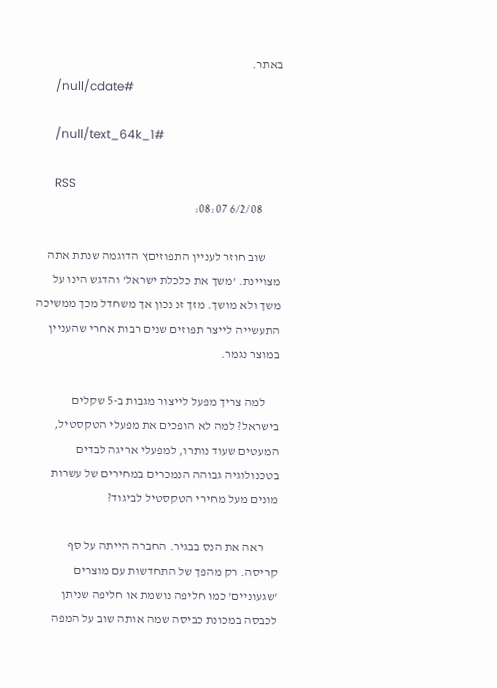באתר.
      /null/cdate#

      /null/text_64k_1#

      RSS
        6/2/08 08:07:

      שוב חוזר לעניין התפוזיםץ הדוגמה שנתת אתה מצויינת. 'משך את כלכלת ישראל' והדגש הינו על משך ולא מושך. מזך זנ נכון אך משחדל מכך ממשיכה התעשייה לייצר תפוזים שנים רבות אחרי שהעניין במוצר נגמר.

      למה צריך מפעל לייצור מגבות ב-5 שקלים בישראל? למה לא הופכים את מפעלי הטקסטיל, המעטים שעוד נותרו, למפעלי אריגה לבדים בטכנולוגיה גבוהה הנמכרים במחירים של עשרות מונים מעל מחירי הטקסטיל לביגוד?

      ראה את הנס בבגיר. החברה הייתה על סף קריסה. רק מהפך של התחדשות עם מוצרים 'שגעוניים' כמו חליפה נושמת או חליפה שניתן לכבסה במכונת כביסה שמה אותה שוב על המפה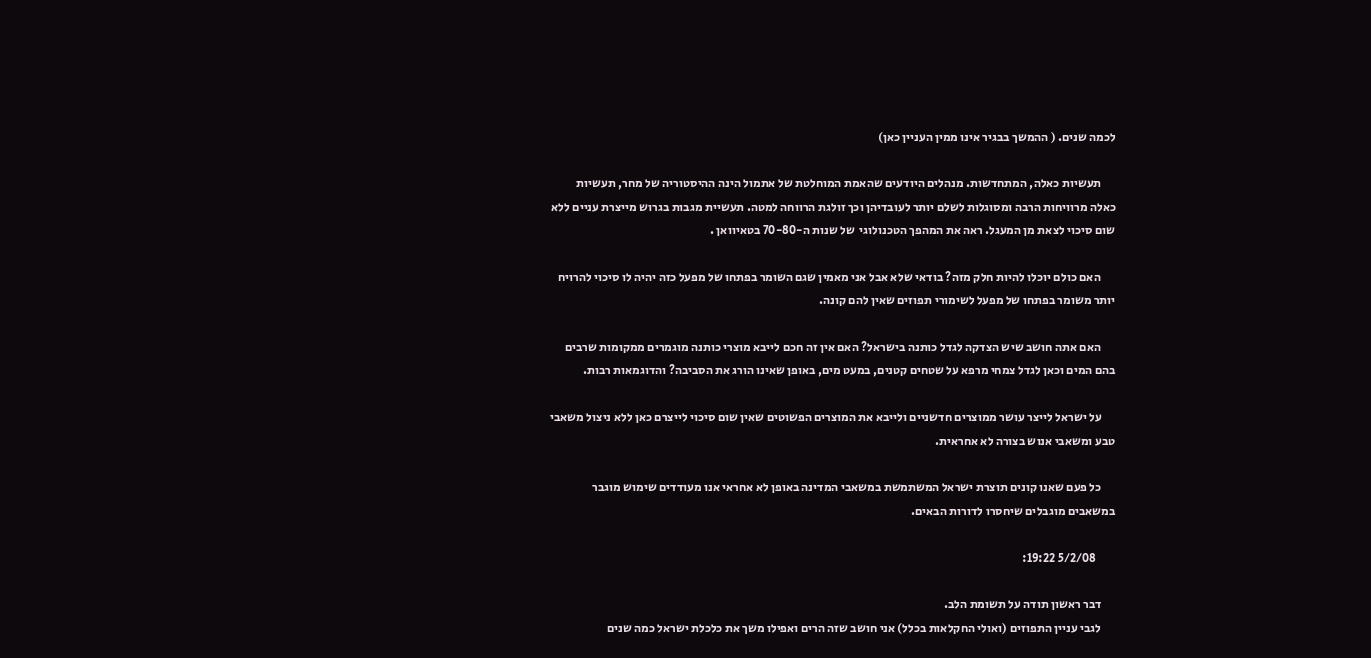לכמה שנים. ( ההמשך בבגיר אינו ממין העניין כאן)

      תעשיות כאלה, המתחדשות. מנהלים היודעים שהאמת המוחלטת של אתמול הינה ההיסטוריה של מחר, תעשיות כאלה מרוויחות הרבה ומסוגלות לשלם יותר לעובדיהן וכך זולגת הרווחה למטה. תעשיית מגבות בגרוש מייצרת עניים ללא שום סיכוי לצאת מן המעגל. ראה את המהפך הטכנולוגי  של שנות ה-70-80 בטאיוואן .

      האם כולם יוכלו להיות חלק מזה? בודאי שלא אבל אני מאמין שגם השומר בפתחו של מפעל כזה יהיה לו סיכוי להרויח יותר משומר בפתחו של מפעל לשימורי תפוזים שאין להם קונה.

      האם אתה חושב שיש הצדקה לגדל כותנה בישראל? האם אין זה חכם לייבא מוצרי כותנה מוגמרים ממקומות שרבים בהם המים וכאן לגדל צמחי מרפא על שטחים קטנים, במעט מים, באופן שאינו הורג את הסביבה? והדוגמאות רבות.

      על ישראל לייצר עושר ממוצרים חדשניים ולייבא את המוצרים הפשוטים שאין שום סיכוי לייצרם כאן ללא ניצול משאבי טבע ומשאבי אנוש בצורה לא אחראית.

      כל פעם שאנו קונים תוצרת ישראל המשתמשת במשאבי המדינה באופן לא אחראי אנו מעודדים שימוש מוגבר במשאבים מוגבלים שיחסרו לדורות הבאים.

        5/2/08 19:22:

      דבר ראשון תודה על תשומת הלב.
      לגבי עניין התפוזים (ואולי החקלאות בכלל) אני חושב שזה הרים ואפילו משך את כלכלת ישראל כמה שנים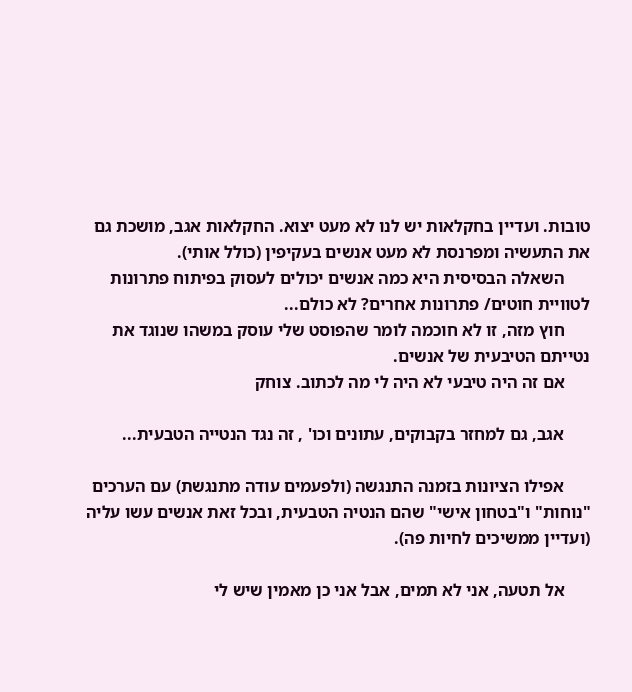טובות. ועדיין בחקלאות יש לנו לא מעט יצוא. החקלאות אגב, מושכת גם את התעשיה ומפרנסת לא מעט אנשים בעקיפין (כולל אותי).
      השאלה הבסיסית היא כמה אנשים יכולים לעסוק בפיתוח פתרונות לטוויית חוטים/ פתרונות אחרים? לא כולם...
      חוץ מזה, זו לא חוכמה לומר שהפוסט שלי עוסק במשהו שנוגד את נטייתם הטיבעית של אנשים.
      אם זה היה טיבעי לא היה לי מה לכתוב. צוחק

      אגב, גם למחזר בקבוקים, עתונים וכו' , זה נגד הנטייה הטבעית...

      אפילו הציונות בזמנה התנגשה (ולפעמים עודה מתנגשת) עם הערכים "נוחות" ו"בטחון אישי" שהם הנטיה הטבעית, ובכל זאת אנשים עשו עליה (ועדיין ממשיכים לחיות פה).

      אל תטעה, אני לא תמים, אבל אני כן מאמין שיש לי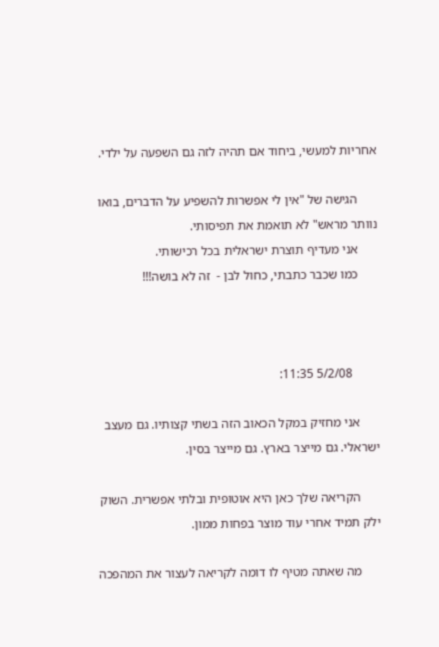אחריות למעשי, ביחוד אם תהיה לזה גם השפעה על ילדי.

      הגישה של "אין לי אפשרות להשפיע על הדברים, בואו נוותר מראש" לא תואמת את תפיסותי.
      אני מעדיף תוצרת ישראלית בכל רכישותי.
      כמו שכבר כתבתי, כחול לבן -  זה לא בושה!!!



        5/2/08 11:35:

      אני מחזיק במקל הכאוב הזה בשתי קצותיו. גם מעצב ישראלי. גם מייצר בארץ. גם מייצר בסין.

      הקריאה שלך כאן היא אוטופית ובלתי אפשרית. השוק ילק תמיד אחרי עוד מוצר בפחות ממון.

      מה שאתה מטיף לו דומה לקריאה לעצור את המהפכה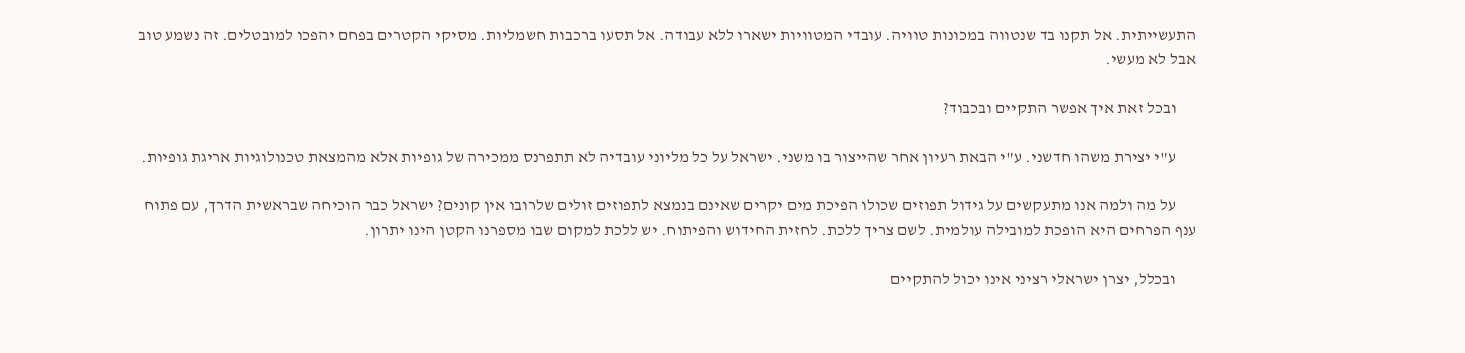התעשייתית. אל תקנו בד שנטווה במכונות טוויה. עובדי המטוויות ישארו ללא עבודה. אל תסעו ברכבות חשמליות. מסיקי הקטרים בפחם יהפכו למובטלים. זה נשמע טוב אבל לא מעשי.

      ובכל זאת איך אפשר התקיים ובכבוד?

      ע"י יצירת משהו חדשני. ע"י הבאת רעיון אחר שהייצור בו משני. ישראל על כל מליוני עובדיה לא תתפרנס ממכירה של גופיות אלא מהמצאת טכנולוגיות אריגת גופיות.

      על מה ולמה אנו מתעקשים על גידול תפוזים שכולו הפיכת מים יקרים שאינם בנמצא לתפוזים זולים שלרובו אין קונים? ישראל כבר הוכיחה שבראשית הדרך, עם פתוח ענף הפרחים היא הופכת למובילה עולמית. לשם צריך ללכת. לחזית החידוש והפיתוח. יש ללכת למקום שבו מספרנו הקטן הינו יתרון.

      ובכלל, יצרן ישראלי רציני אינו יכול להתקיים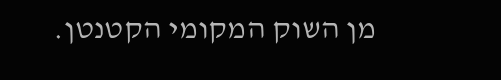מן השוק המקומי הקטנטן.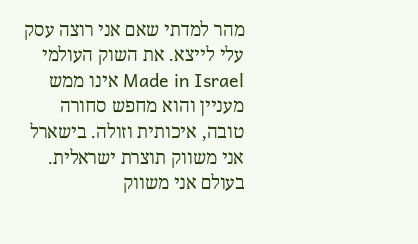מהר למדתי שאם אני רוצה עסק עלי לייצא. את השוק העולמי Made in Israel אינו ממש מעניין והוא מחפש סחורה טובה, איכותית וזולה. בישארל אני משווק תוצרת ישראלית. בעולם אני משווק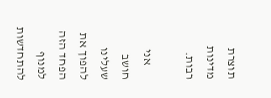תוצרת מדינות רבות.

      אני חושב שעלינו להפוך את הפחד הזה למנוף להתחדשות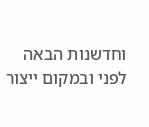וחדשנות הבאה לפני ובמקום ייצור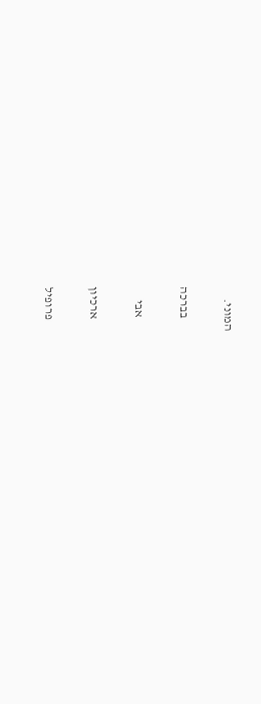המוני.

      בברכה

      אבי

      ארכיון

      פרופיל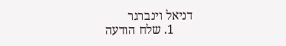דניאל וינברגר
      1. שלח הודעה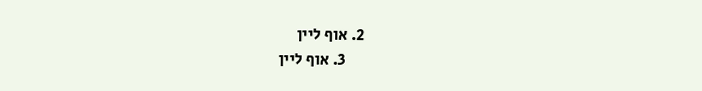2. אוף ליין
      3. אוף ליין